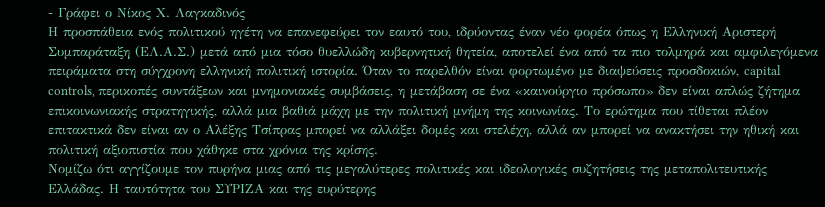- Γράφει ο Νίκος Χ. Λαγκαδινός
Η προσπάθεια ενός πολιτικού ηγέτη να επανεφεύρει τον εαυτό του, ιδρύοντας έναν νέο φορέα όπως η Ελληνική Αριστερή Συμπαράταξη (ΕΛ.Α.Σ.) μετά από μια τόσο θυελλώδη κυβερνητική θητεία, αποτελεί ένα από τα πιο τολμηρά και αμφιλεγόμενα πειράματα στη σύγχρονη ελληνική πολιτική ιστορία. Όταν το παρελθόν είναι φορτωμένο με διαψεύσεις προσδοκιών, capital controls, περικοπές συντάξεων και μνημονιακές συμβάσεις, η μετάβαση σε ένα «καινούργιο πρόσωπο» δεν είναι απλώς ζήτημα επικοινωνιακής στρατηγικής, αλλά μια βαθιά μάχη με την πολιτική μνήμη της κοινωνίας. Το ερώτημα που τίθεται πλέον επιτακτικά δεν είναι αν ο Αλέξης Τσίπρας μπορεί να αλλάξει δομές και στελέχη, αλλά αν μπορεί να ανακτήσει την ηθική και πολιτική αξιοπιστία που χάθηκε στα χρόνια της κρίσης.
Νομίζω ότι αγγίζουμε τον πυρήνα μιας από τις μεγαλύτερες πολιτικές και ιδεολογικές συζητήσεις της μεταπολιτευτικής Ελλάδας. Η ταυτότητα του ΣΥΡΙΖΑ και της ευρύτερης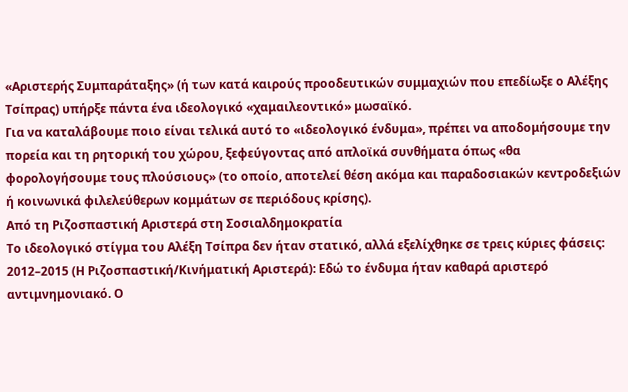«Αριστερής Συμπαράταξης» (ή των κατά καιρούς προοδευτικών συμμαχιών που επεδίωξε ο Αλέξης Τσίπρας) υπήρξε πάντα ένα ιδεολογικό «χαμαιλεοντικό» μωσαϊκό.
Για να καταλάβουμε ποιο είναι τελικά αυτό το «ιδεολογικό ένδυμα», πρέπει να αποδομήσουμε την πορεία και τη ρητορική του χώρου, ξεφεύγοντας από απλοϊκά συνθήματα όπως «θα φορολογήσουμε τους πλούσιους» (το οποίο, αποτελεί θέση ακόμα και παραδοσιακών κεντροδεξιών ή κοινωνικά φιλελεύθερων κομμάτων σε περιόδους κρίσης).
Από τη Ριζοσπαστική Αριστερά στη Σοσιαλδημοκρατία
Το ιδεολογικό στίγμα του Αλέξη Τσίπρα δεν ήταν στατικό, αλλά εξελίχθηκε σε τρεις κύριες φάσεις:
2012–2015 (Η Ριζοσπαστική/Κινήματική Αριστερά): Εδώ το ένδυμα ήταν καθαρά αριστερό αντιμνημονιακό. Ο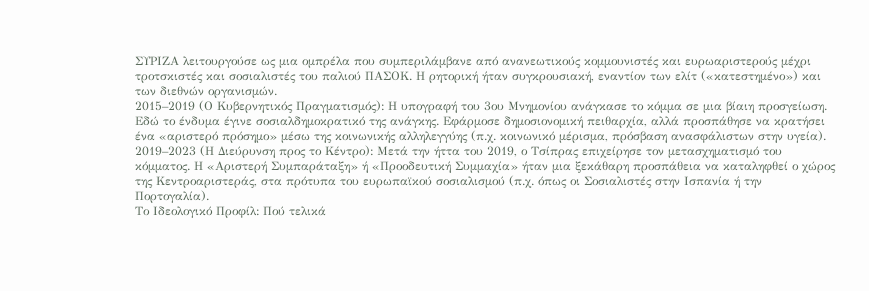ΣΥΡΙΖΑ λειτουργούσε ως μια ομπρέλα που συμπεριλάμβανε από ανανεωτικούς κομμουνιστές και ευρωαριστερούς μέχρι τροτσκιστές και σοσιαλιστές του παλιού ΠΑΣΟΚ. Η ρητορική ήταν συγκρουσιακή, εναντίον των ελίτ («κατεστημένο») και των διεθνών οργανισμών.
2015–2019 (Ο Κυβερνητικός Πραγματισμός): Η υπογραφή του 3ου Μνημονίου ανάγκασε το κόμμα σε μια βίαιη προσγείωση. Εδώ το ένδυμα έγινε σοσιαλδημοκρατικό της ανάγκης. Εφάρμοσε δημοσιονομική πειθαρχία, αλλά προσπάθησε να κρατήσει ένα «αριστερό πρόσημο» μέσω της κοινωνικής αλληλεγγύης (π.χ. κοινωνικό μέρισμα, πρόσβαση ανασφάλιστων στην υγεία).
2019–2023 (Η Διεύρυνση προς το Κέντρο): Μετά την ήττα του 2019, ο Τσίπρας επιχείρησε τον μετασχηματισμό του κόμματος. Η «Αριστερή Συμπαράταξη» ή «Προοδευτική Συμμαχία» ήταν μια ξεκάθαρη προσπάθεια να καταληφθεί ο χώρος της Κεντροαριστεράς, στα πρότυπα του ευρωπαϊκού σοσιαλισμού (π.χ. όπως οι Σοσιαλιστές στην Ισπανία ή την Πορτογαλία).
Το Ιδεολογικό Προφίλ: Πού τελικά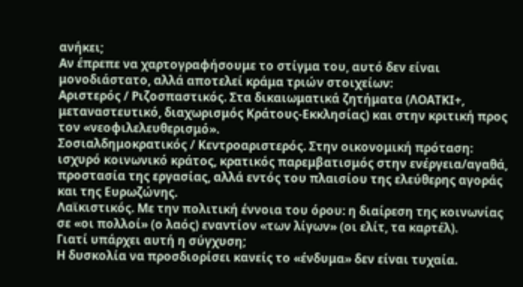ανήκει;
Αν έπρεπε να χαρτογραφήσουμε το στίγμα του, αυτό δεν είναι μονοδιάστατο, αλλά αποτελεί κράμα τριών στοιχείων:
Αριστερός / Ριζοσπαστικός. Στα δικαιωματικά ζητήματα (ΛΟΑΤΚΙ+, μεταναστευτικό, διαχωρισμός Κράτους-Εκκλησίας) και στην κριτική προς τον «νεοφιλελευθερισμό».
Σοσιαλδημοκρατικός / Κεντροαριστερός. Στην οικονομική πρόταση: ισχυρό κοινωνικό κράτος, κρατικός παρεμβατισμός στην ενέργεια/αγαθά, προστασία της εργασίας, αλλά εντός του πλαισίου της ελεύθερης αγοράς και της Ευρωζώνης.
Λαϊκιστικός. Με την πολιτική έννοια του όρου: η διαίρεση της κοινωνίας σε «οι πολλοί» (ο λαός) εναντίον «των λίγων» (οι ελίτ, τα καρτέλ).
Γιατί υπάρχει αυτή η σύγχυση;
Η δυσκολία να προσδιορίσει κανείς το «ένδυμα» δεν είναι τυχαία.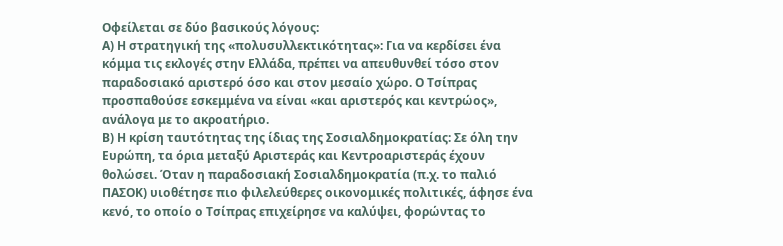Οφείλεται σε δύο βασικούς λόγους:
Α) Η στρατηγική της «πολυσυλλεκτικότητας»: Για να κερδίσει ένα κόμμα τις εκλογές στην Ελλάδα, πρέπει να απευθυνθεί τόσο στον παραδοσιακό αριστερό όσο και στον μεσαίο χώρο. Ο Τσίπρας προσπαθούσε εσκεμμένα να είναι «και αριστερός και κεντρώος», ανάλογα με το ακροατήριο.
Β) Η κρίση ταυτότητας της ίδιας της Σοσιαλδημοκρατίας: Σε όλη την Ευρώπη, τα όρια μεταξύ Αριστεράς και Κεντροαριστεράς έχουν θολώσει. Όταν η παραδοσιακή Σοσιαλδημοκρατία (π.χ. το παλιό ΠΑΣΟΚ) υιοθέτησε πιο φιλελεύθερες οικονομικές πολιτικές, άφησε ένα κενό, το οποίο ο Τσίπρας επιχείρησε να καλύψει, φορώντας το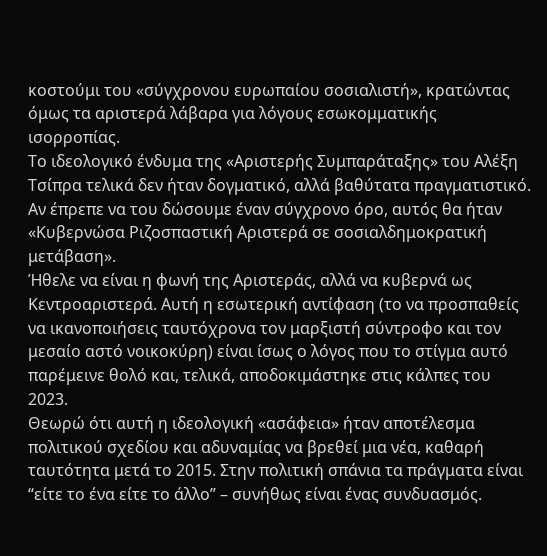κοστούμι του «σύγχρονου ευρωπαίου σοσιαλιστή», κρατώντας όμως τα αριστερά λάβαρα για λόγους εσωκομματικής ισορροπίας.
Το ιδεολογικό ένδυμα της «Αριστερής Συμπαράταξης» του Αλέξη Τσίπρα τελικά δεν ήταν δογματικό, αλλά βαθύτατα πραγματιστικό. Αν έπρεπε να του δώσουμε έναν σύγχρονο όρο, αυτός θα ήταν «Κυβερνώσα Ριζοσπαστική Αριστερά σε σοσιαλδημοκρατική μετάβαση».
Ήθελε να είναι η φωνή της Αριστεράς, αλλά να κυβερνά ως Κεντροαριστερά. Αυτή η εσωτερική αντίφαση (το να προσπαθείς να ικανοποιήσεις ταυτόχρονα τον μαρξιστή σύντροφο και τον μεσαίο αστό νοικοκύρη) είναι ίσως ο λόγος που το στίγμα αυτό παρέμεινε θολό και, τελικά, αποδοκιμάστηκε στις κάλπες του 2023.
Θεωρώ ότι αυτή η ιδεολογική «ασάφεια» ήταν αποτέλεσμα πολιτικού σχεδίου και αδυναμίας να βρεθεί μια νέα, καθαρή ταυτότητα μετά το 2015. Στην πολιτική σπάνια τα πράγματα είναι “είτε το ένα είτε το άλλο” – συνήθως είναι ένας συνδυασμός.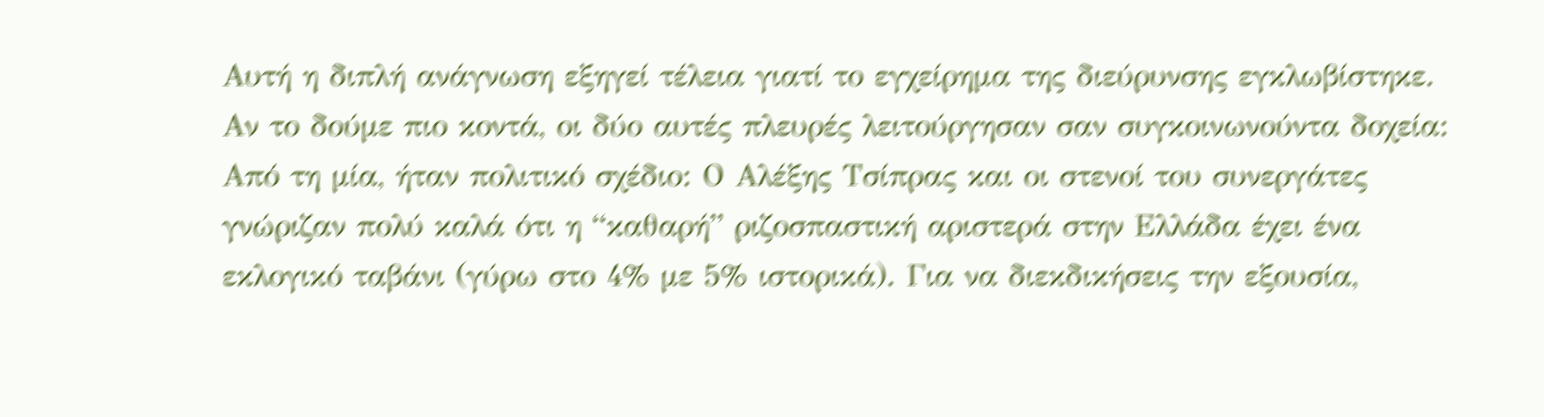Αυτή η διπλή ανάγνωση εξηγεί τέλεια γιατί το εγχείρημα της διεύρυνσης εγκλωβίστηκε.
Αν το δούμε πιο κοντά, οι δύο αυτές πλευρές λειτούργησαν σαν συγκοινωνούντα δοχεία:
Από τη μία, ήταν πολιτικό σχέδιο: Ο Αλέξης Τσίπρας και οι στενοί του συνεργάτες γνώριζαν πολύ καλά ότι η “καθαρή” ριζοσπαστική αριστερά στην Ελλάδα έχει ένα εκλογικό ταβάνι (γύρω στο 4% με 5% ιστορικά). Για να διεκδικήσεις την εξουσία,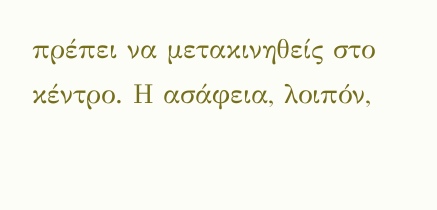πρέπει να μετακινηθείς στο κέντρο. Η ασάφεια, λοιπόν,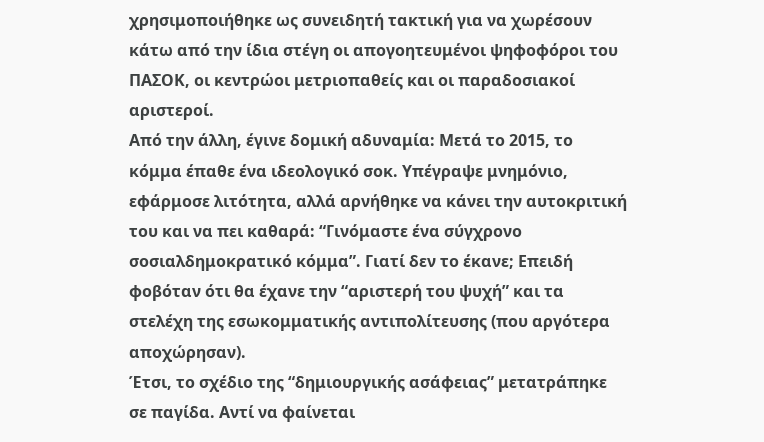χρησιμοποιήθηκε ως συνειδητή τακτική για να χωρέσουν κάτω από την ίδια στέγη οι απογοητευμένοι ψηφοφόροι του ΠΑΣΟΚ, οι κεντρώοι μετριοπαθείς και οι παραδοσιακοί αριστεροί.
Από την άλλη, έγινε δομική αδυναμία: Μετά το 2015, το κόμμα έπαθε ένα ιδεολογικό σοκ. Υπέγραψε μνημόνιο, εφάρμοσε λιτότητα, αλλά αρνήθηκε να κάνει την αυτοκριτική του και να πει καθαρά: “Γινόμαστε ένα σύγχρονο σοσιαλδημοκρατικό κόμμα”. Γιατί δεν το έκανε; Επειδή φοβόταν ότι θα έχανε την “αριστερή του ψυχή” και τα στελέχη της εσωκομματικής αντιπολίτευσης (που αργότερα αποχώρησαν).
Έτσι, το σχέδιο της “δημιουργικής ασάφειας” μετατράπηκε σε παγίδα. Αντί να φαίνεται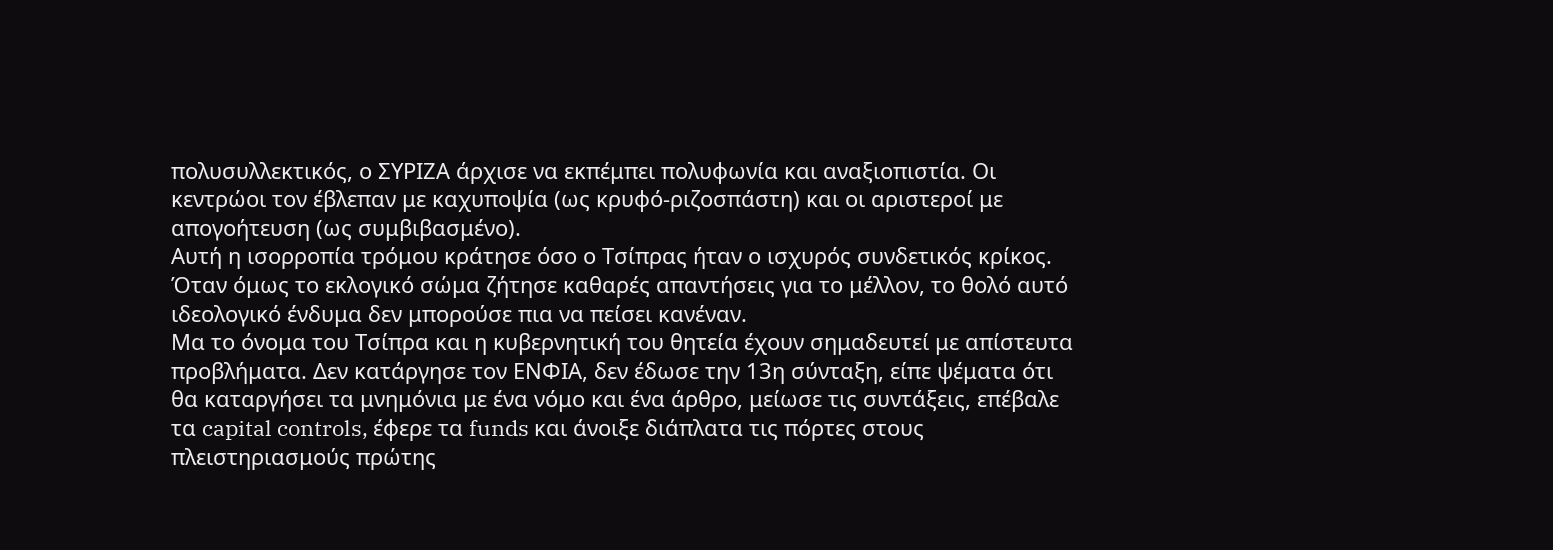πολυσυλλεκτικός, ο ΣΥΡΙΖΑ άρχισε να εκπέμπει πολυφωνία και αναξιοπιστία. Οι κεντρώοι τον έβλεπαν με καχυποψία (ως κρυφό-ριζοσπάστη) και οι αριστεροί με απογοήτευση (ως συμβιβασμένο).
Αυτή η ισορροπία τρόμου κράτησε όσο ο Τσίπρας ήταν ο ισχυρός συνδετικός κρίκος. Όταν όμως το εκλογικό σώμα ζήτησε καθαρές απαντήσεις για το μέλλον, το θολό αυτό ιδεολογικό ένδυμα δεν μπορούσε πια να πείσει κανέναν.
Μα το όνομα του Τσίπρα και η κυβερνητική του θητεία έχουν σημαδευτεί με απίστευτα προβλήματα. Δεν κατάργησε τον ΕΝΦΙΑ, δεν έδωσε την 13η σύνταξη, είπε ψέματα ότι θα καταργήσει τα μνημόνια με ένα νόμο και ένα άρθρο, μείωσε τις συντάξεις, επέβαλε τα capital controls, έφερε τα funds και άνοιξε διάπλατα τις πόρτες στους πλειστηριασμούς πρώτης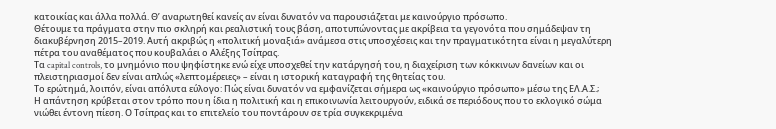κατοικίας και άλλα πολλά. Θ’ αναρωτηθεί κανείς αν είναι δυνατόν να παρουσιάζεται με καινούργιο πρόσωπο.
Θέτουμε τα πράγματα στην πιο σκληρή και ρεαλιστική τους βάση, αποτυπώνοντας με ακρίβεια τα γεγονότα που σημάδεψαν τη διακυβέρνηση 2015–2019. Αυτή ακριβώς η «πολιτική μοναξιά» ανάμεσα στις υποσχέσεις και την πραγματικότητα είναι η μεγαλύτερη πέτρα του αναθέματος που κουβαλάει ο Αλέξης Τσίπρας.
Τα capital controls, το μνημόνιο που ψηφίστηκε ενώ είχε υποσχεθεί την κατάργησή του, η διαχείριση των κόκκινων δανείων και οι πλειστηριασμοί δεν είναι απλώς «λεπτομέρειες» – είναι η ιστορική καταγραφή της θητείας του.
Το ερώτημά, λοιπόν, είναι απόλυτα εύλογο: Πώς είναι δυνατόν να εμφανίζεται σήμερα ως «καινούργιο πρόσωπο» μέσω της ΕΛ.Α.Σ.;
Η απάντηση κρύβεται στον τρόπο που η ίδια η πολιτική και η επικοινωνία λειτουργούν, ειδικά σε περιόδους που το εκλογικό σώμα νιώθει έντονη πίεση. Ο Τσίπρας και το επιτελείο του ποντάρουν σε τρία συγκεκριμένα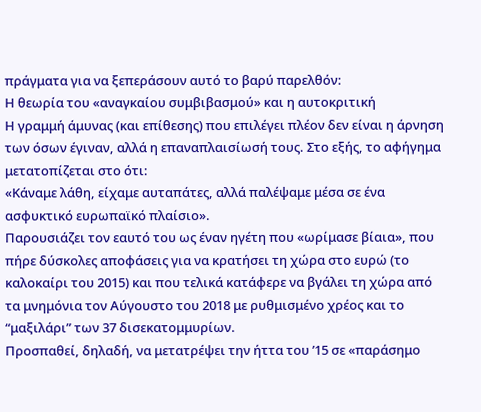πράγματα για να ξεπεράσουν αυτό το βαρύ παρελθόν:
Η θεωρία του «αναγκαίου συμβιβασμού» και η αυτοκριτική
Η γραμμή άμυνας (και επίθεσης) που επιλέγει πλέον δεν είναι η άρνηση των όσων έγιναν, αλλά η επαναπλαισίωσή τους. Στο εξής, το αφήγημα μετατοπίζεται στο ότι:
«Κάναμε λάθη, είχαμε αυταπάτες, αλλά παλέψαμε μέσα σε ένα ασφυκτικό ευρωπαϊκό πλαίσιο».
Παρουσιάζει τον εαυτό του ως έναν ηγέτη που «ωρίμασε βίαια», που πήρε δύσκολες αποφάσεις για να κρατήσει τη χώρα στο ευρώ (το καλοκαίρι του 2015) και που τελικά κατάφερε να βγάλει τη χώρα από τα μνημόνια τον Αύγουστο του 2018 με ρυθμισμένο χρέος και το “μαξιλάρι” των 37 δισεκατομμυρίων.
Προσπαθεί, δηλαδή, να μετατρέψει την ήττα του ’15 σε «παράσημο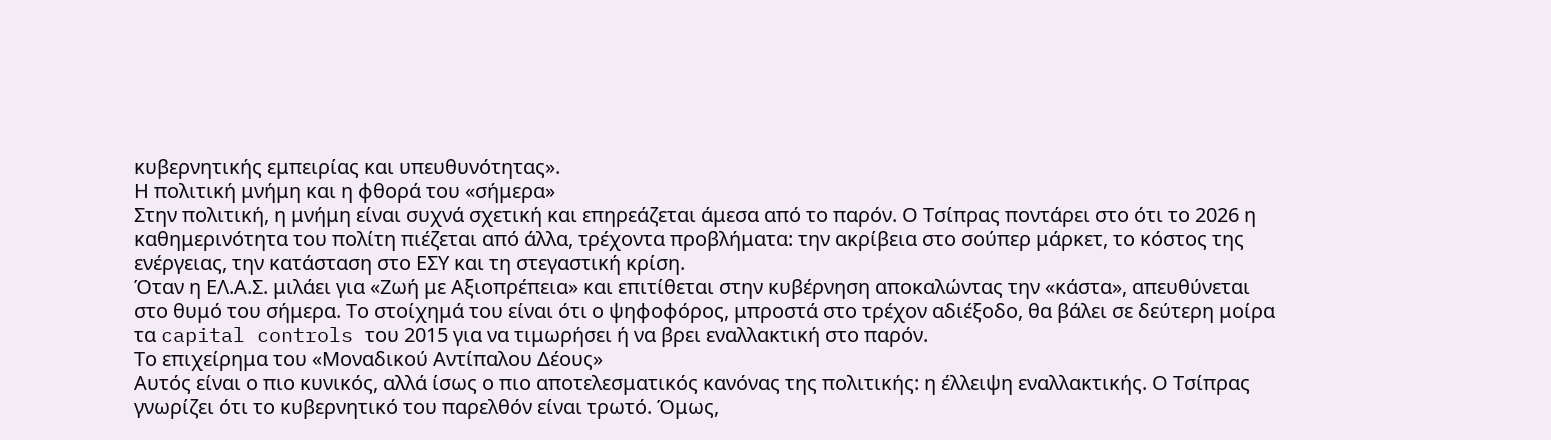κυβερνητικής εμπειρίας και υπευθυνότητας».
Η πολιτική μνήμη και η φθορά του «σήμερα»
Στην πολιτική, η μνήμη είναι συχνά σχετική και επηρεάζεται άμεσα από το παρόν. Ο Τσίπρας ποντάρει στο ότι το 2026 η καθημερινότητα του πολίτη πιέζεται από άλλα, τρέχοντα προβλήματα: την ακρίβεια στο σούπερ μάρκετ, το κόστος της ενέργειας, την κατάσταση στο ΕΣΥ και τη στεγαστική κρίση.
Όταν η ΕΛ.Α.Σ. μιλάει για «Ζωή με Αξιοπρέπεια» και επιτίθεται στην κυβέρνηση αποκαλώντας την «κάστα», απευθύνεται στο θυμό του σήμερα. Το στοίχημά του είναι ότι ο ψηφοφόρος, μπροστά στο τρέχον αδιέξοδο, θα βάλει σε δεύτερη μοίρα τα capital controls του 2015 για να τιμωρήσει ή να βρει εναλλακτική στο παρόν.
Το επιχείρημα του «Μοναδικού Αντίπαλου Δέους»
Αυτός είναι ο πιο κυνικός, αλλά ίσως ο πιο αποτελεσματικός κανόνας της πολιτικής: η έλλειψη εναλλακτικής. Ο Τσίπρας γνωρίζει ότι το κυβερνητικό του παρελθόν είναι τρωτό. Όμως,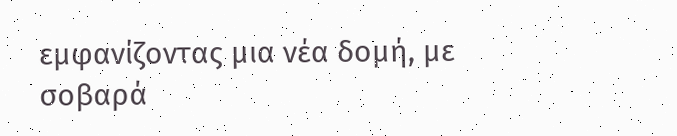εμφανίζοντας μια νέα δομή, με σοβαρά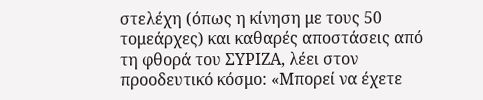στελέχη (όπως η κίνηση με τους 50 τομεάρχες) και καθαρές αποστάσεις από τη φθορά του ΣΥΡΙΖΑ, λέει στον προοδευτικό κόσμο: «Μπορεί να έχετε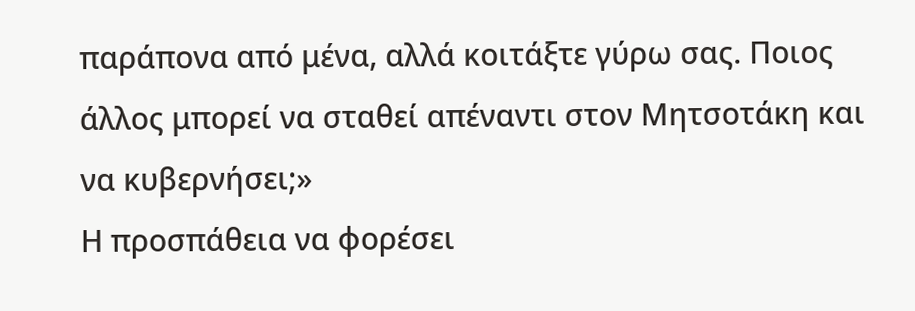παράπονα από μένα, αλλά κοιτάξτε γύρω σας. Ποιος άλλος μπορεί να σταθεί απέναντι στον Μητσοτάκη και να κυβερνήσει;»
Η προσπάθεια να φορέσει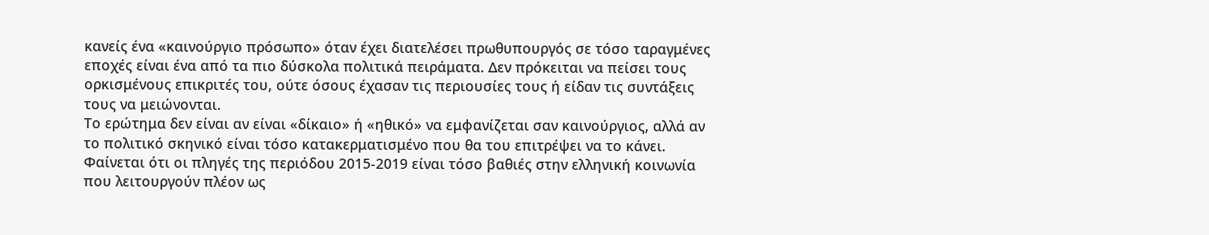κανείς ένα «καινούργιο πρόσωπο» όταν έχει διατελέσει πρωθυπουργός σε τόσο ταραγμένες εποχές είναι ένα από τα πιο δύσκολα πολιτικά πειράματα. Δεν πρόκειται να πείσει τους ορκισμένους επικριτές του, ούτε όσους έχασαν τις περιουσίες τους ή είδαν τις συντάξεις τους να μειώνονται.
Το ερώτημα δεν είναι αν είναι «δίκαιο» ή «ηθικό» να εμφανίζεται σαν καινούργιος, αλλά αν το πολιτικό σκηνικό είναι τόσο κατακερματισμένο που θα του επιτρέψει να το κάνει.
Φαίνεται ότι οι πληγές της περιόδου 2015-2019 είναι τόσο βαθιές στην ελληνική κοινωνία που λειτουργούν πλέον ως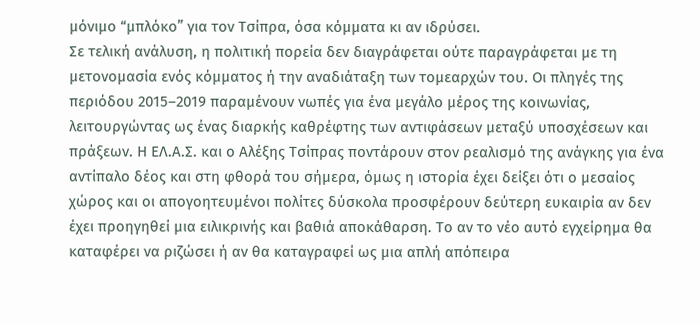μόνιμο “μπλόκο” για τον Τσίπρα, όσα κόμματα κι αν ιδρύσει.
Σε τελική ανάλυση, η πολιτική πορεία δεν διαγράφεται ούτε παραγράφεται με τη μετονομασία ενός κόμματος ή την αναδιάταξη των τομεαρχών του. Οι πληγές της περιόδου 2015–2019 παραμένουν νωπές για ένα μεγάλο μέρος της κοινωνίας, λειτουργώντας ως ένας διαρκής καθρέφτης των αντιφάσεων μεταξύ υποσχέσεων και πράξεων. Η ΕΛ.Α.Σ. και ο Αλέξης Τσίπρας ποντάρουν στον ρεαλισμό της ανάγκης για ένα αντίπαλο δέος και στη φθορά του σήμερα, όμως η ιστορία έχει δείξει ότι ο μεσαίος χώρος και οι απογοητευμένοι πολίτες δύσκολα προσφέρουν δεύτερη ευκαιρία αν δεν έχει προηγηθεί μια ειλικρινής και βαθιά αποκάθαρση. Το αν το νέο αυτό εγχείρημα θα καταφέρει να ριζώσει ή αν θα καταγραφεί ως μια απλή απόπειρα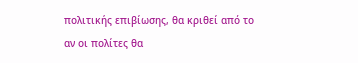πολιτικής επιβίωσης, θα κριθεί από το αν οι πολίτες θα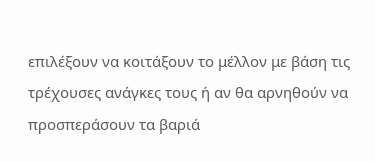επιλέξουν να κοιτάξουν το μέλλον με βάση τις τρέχουσες ανάγκες τους ή αν θα αρνηθούν να προσπεράσουν τα βαριά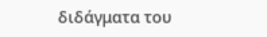διδάγματα του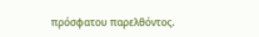πρόσφατου παρελθόντος.